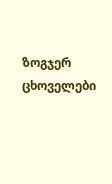ზოგჯერ ცხოველები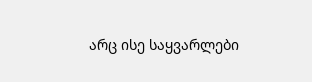არც ისე საყვარლები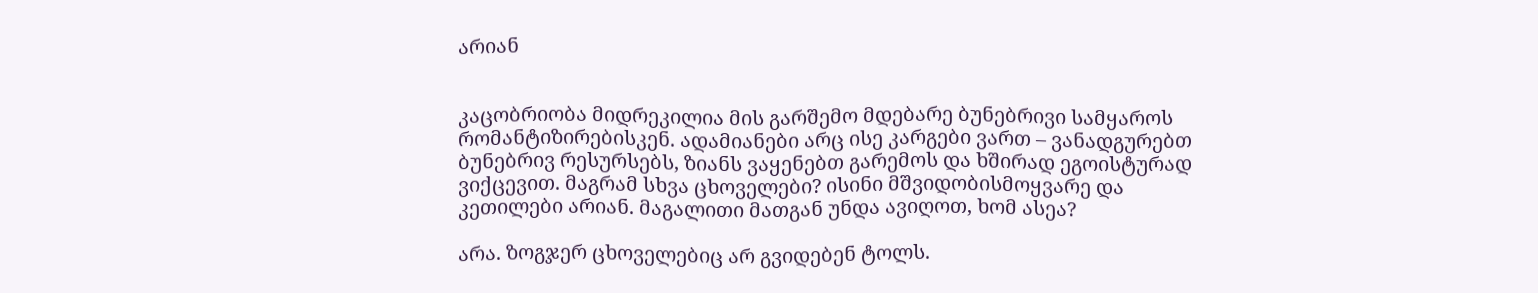არიან


კაცობრიობა მიდრეკილია მის გარშემო მდებარე ბუნებრივი სამყაროს რომანტიზირებისკენ. ადამიანები არც ისე კარგები ვართ – ვანადგურებთ ბუნებრივ რესურსებს, ზიანს ვაყენებთ გარემოს და ხშირად ეგოისტურად ვიქცევით. მაგრამ სხვა ცხოველები? ისინი მშვიდობისმოყვარე და კეთილები არიან. მაგალითი მათგან უნდა ავიღოთ, ხომ ასეა?

არა. ზოგჯერ ცხოველებიც არ გვიდებენ ტოლს.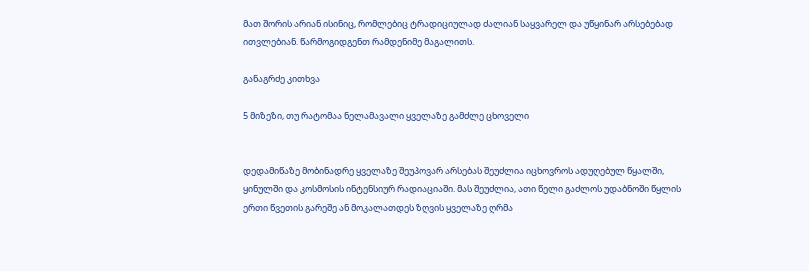მათ შორის არიან ისინიც, რომლებიც ტრადიციულად ძალიან საყვარელ და უწყინარ არსებებად ითვლებიან. წარმოგიდგენთ რამდენიმე მაგალითს.

განაგრძე კითხვა

5 მიზეზი, თუ რატომაა ნელამავალი ყველაზე გამძლე ცხოველი


დედამიწაზე მობინადრე ყველაზე შეუპოვარ არსებას შეუძლია იცხოვროს ადუღებულ წყალში, ყინულში და კოსმოსის ინტენსიურ რადიაციაში. მას შეუძლია, ათი წელი გაძლოს უდაბნოში წყლის ერთი წვეთის გარეშე ან მოკალათდეს ზღვის ყველაზე ღრმა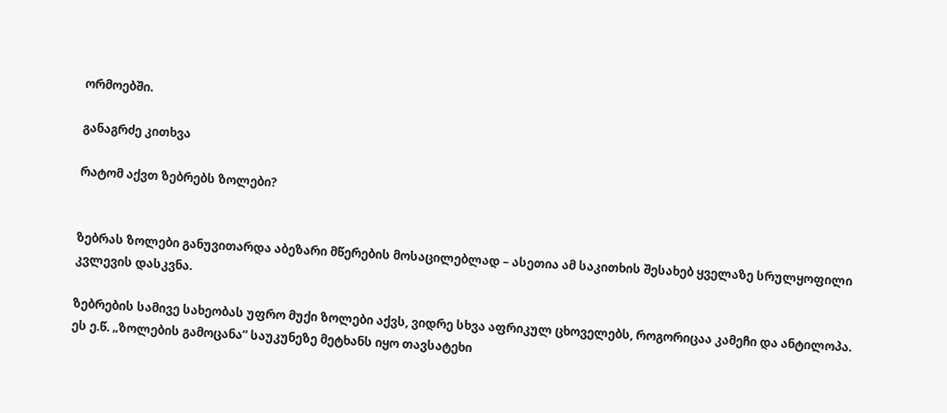ორმოებში.

განაგრძე კითხვა

რატომ აქვთ ზებრებს ზოლები?


ზებრას ზოლები განუვითარდა აბეზარი მწერების მოსაცილებლად – ასეთია ამ საკითხის შესახებ ყველაზე სრულყოფილი კვლევის დასკვნა.

ზებრების სამივე სახეობას უფრო მუქი ზოლები აქვს, ვიდრე სხვა აფრიკულ ცხოველებს, როგორიცაა კამეჩი და ანტილოპა. ეს ე.წ. „ზოლების გამოცანა” საუკუნეზე მეტხანს იყო თავსატეხი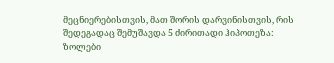მეცნიერებისთვის, მათ შორის დარვინისთვის, რის შედეგადაც შემუშავდა 5 ძირითადი ჰიპოთეზა: ზოლები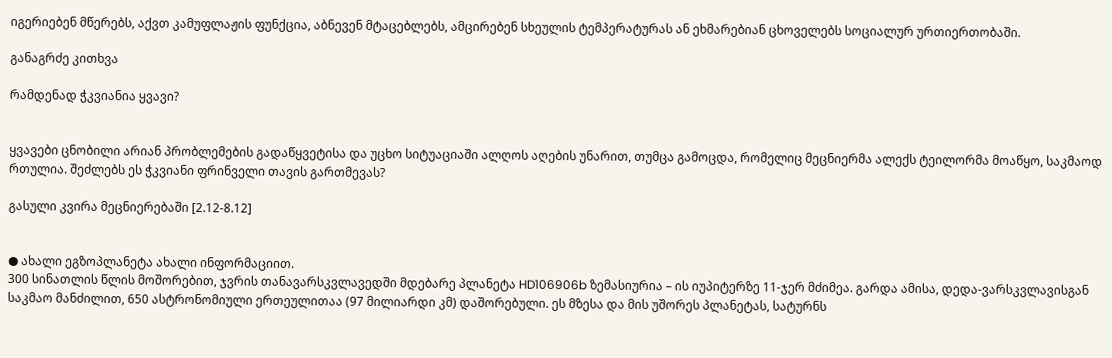იგერიებენ მწერებს, აქვთ კამუფლაჟის ფუნქცია, აბნევენ მტაცებლებს, ამცირებენ სხეულის ტემპერატურას ან ეხმარებიან ცხოველებს სოციალურ ურთიერთობაში.

განაგრძე კითხვა

რამდენად ჭკვიანია ყვავი?


ყვავები ცნობილი არიან პრობლემების გადაწყვეტისა და უცხო სიტუაციაში ალღოს აღების უნარით, თუმცა გამოცდა, რომელიც მეცნიერმა ალექს ტეილორმა მოაწყო, საკმაოდ რთულია. შეძლებს ეს ჭკვიანი ფრინველი თავის გართმევას?

გასული კვირა მეცნიერებაში [2.12-8.12]


● ახალი ეგზოპლანეტა ახალი ინფორმაციით.
300 სინათლის წლის მოშორებით, ჯვრის თანავარსკვლავედში მდებარე პლანეტა HD106906b ზემასიურია – ის იუპიტერზე 11-ჯერ მძიმეა. გარდა ამისა, დედა-ვარსკვლავისგან საკმაო მანძილით, 650 ასტრონომიული ერთეულითაა (97 მილიარდი კმ) დაშორებული. ეს მზესა და მის უშორეს პლანეტას, სატურნს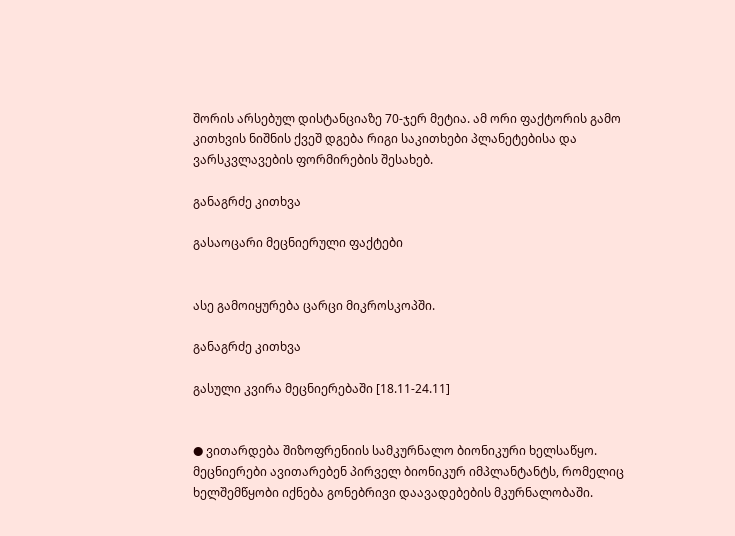შორის არსებულ დისტანციაზე 70-ჯერ მეტია. ამ ორი ფაქტორის გამო კითხვის ნიშნის ქვეშ დგება რიგი საკითხები პლანეტებისა და ვარსკვლავების ფორმირების შესახებ.

განაგრძე კითხვა

გასაოცარი მეცნიერული ფაქტები


ასე გამოიყურება ცარცი მიკროსკოპში.

განაგრძე კითხვა

გასული კვირა მეცნიერებაში [18.11-24.11]


● ვითარდება შიზოფრენიის სამკურნალო ბიონიკური ხელსაწყო.
მეცნიერები ავითარებენ პირველ ბიონიკურ იმპლანტანტს, რომელიც ხელშემწყობი იქნება გონებრივი დაავადებების მკურნალობაში.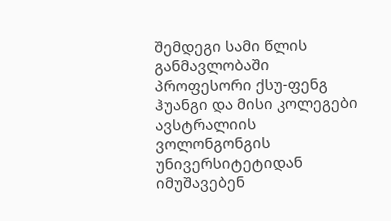შემდეგი სამი წლის განმავლობაში პროფესორი ქსუ-ფენგ ჰუანგი და მისი კოლეგები ავსტრალიის ვოლონგონგის უნივერსიტეტიდან იმუშავებენ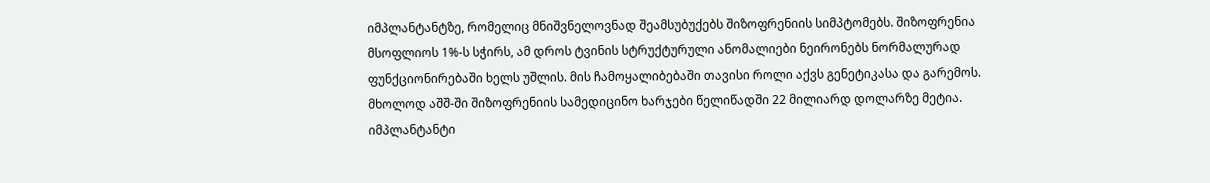იმპლანტანტზე, რომელიც მნიშვნელოვნად შეამსუბუქებს შიზოფრენიის სიმპტომებს. შიზოფრენია მსოფლიოს 1%-ს სჭირს, ამ დროს ტვინის სტრუქტურული ანომალიები ნეირონებს ნორმალურად ფუნქციონირებაში ხელს უშლის. მის ჩამოყალიბებაში თავისი როლი აქვს გენეტიკასა და გარემოს. მხოლოდ აშშ-ში შიზოფრენიის სამედიცინო ხარჯები წელიწადში 22 მილიარდ დოლარზე მეტია. იმპლანტანტი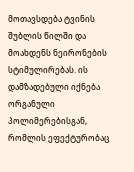მოთავსდება ტვინის შუბლის წილში და მოახდენს ნეირონების სტიმულირებას. ის დამზადებული იქნება ორგანული პოლიმერებისგან, რომლის ეფექტურობაც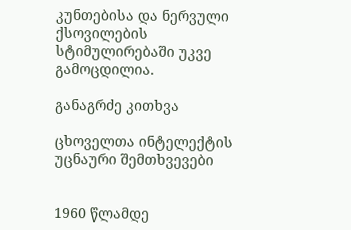კუნთებისა და ნერვული ქსოვილების სტიმულირებაში უკვე გამოცდილია.

განაგრძე კითხვა

ცხოველთა ინტელექტის უცნაური შემთხვევები


1960 წლამდე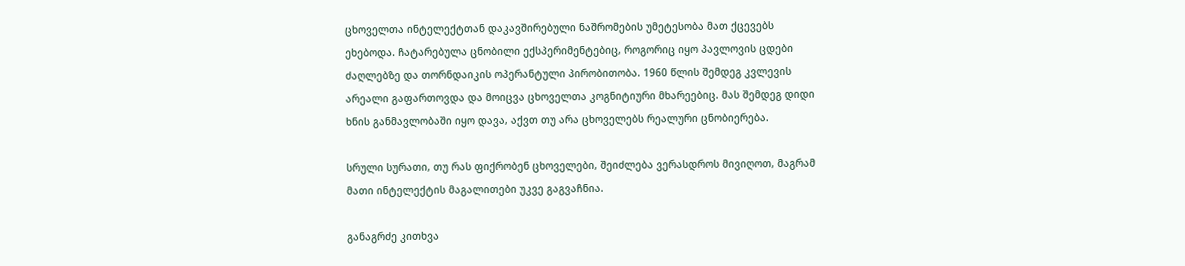ცხოველთა ინტელექტთან დაკავშირებული ნაშრომების უმეტესობა მათ ქცევებს ეხებოდა. ჩატარებულა ცნობილი ექსპერიმენტებიც, როგორიც იყო პავლოვის ცდები ძაღლებზე და თორნდაიკის ოპერანტული პირობითობა. 1960 წლის შემდეგ კვლევის არეალი გაფართოვდა და მოიცვა ცხოველთა კოგნიტიური მხარეებიც. მას შემდეგ დიდი ხნის განმავლობაში იყო დავა, აქვთ თუ არა ცხოველებს რეალური ცნობიერება.

სრული სურათი, თუ რას ფიქრობენ ცხოველები, შეიძლება ვერასდროს მივიღოთ, მაგრამ მათი ინტელექტის მაგალითები უკვე გაგვაჩნია.

განაგრძე კითხვა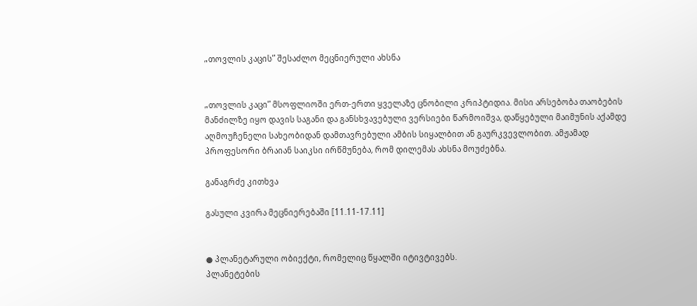„თოვლის კაცის” შესაძლო მეცნიერული ახსნა


„თოვლის კაცი” მსოფლიოში ერთ-ერთი ყველაზე ცნობილი კრიპტიდია. მისი არსებობა თაობების მანძილზე იყო დავის საგანი და განსხვავებული ვერსიები წარმოიშვა, დაწყებული მაიმუნის აქამდე აღმოუჩენელი სახეობიდან დამთავრებული ამბის სიყალბით ან გაურკვევლობით. ამჟამად პროფესორი ბრაიან საიკსი ირწმუნება, რომ დილემას ახსნა მოუძებნა.

განაგრძე კითხვა

გასული კვირა მეცნიერებაში [11.11-17.11]


● პლანეტარული ობიექტი, რომელიც წყალში იტივტივებს.
პლანეტების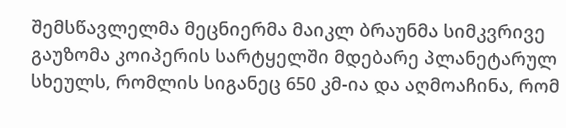შემსწავლელმა მეცნიერმა მაიკლ ბრაუნმა სიმკვრივე გაუზომა კოიპერის სარტყელში მდებარე პლანეტარულ სხეულს, რომლის სიგანეც 650 კმ-ია და აღმოაჩინა, რომ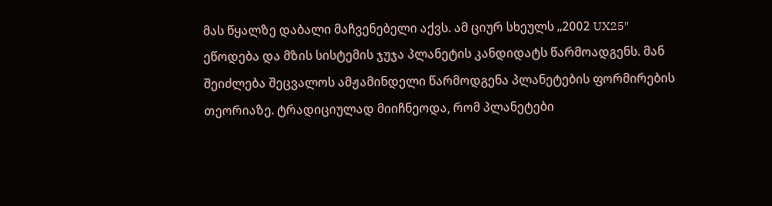მას წყალზე დაბალი მაჩვენებელი აქვს. ამ ციურ სხეულს „2002 UX25″ ეწოდება და მზის სისტემის ჯუჯა პლანეტის კანდიდატს წარმოადგენს. მან შეიძლება შეცვალოს ამჟამინდელი წარმოდგენა პლანეტების ფორმირების თეორიაზე. ტრადიციულად მიიჩნეოდა, რომ პლანეტები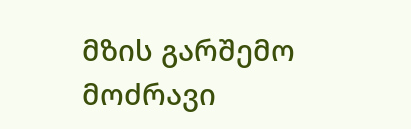მზის გარშემო მოძრავი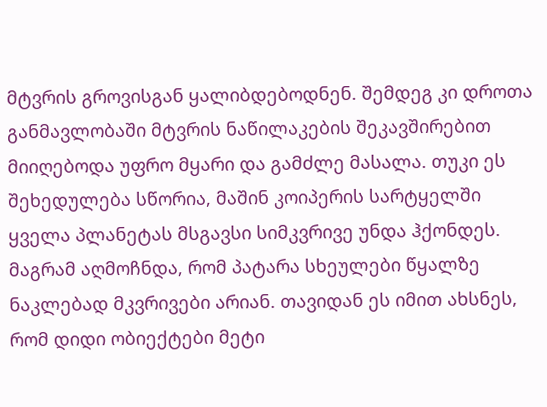მტვრის გროვისგან ყალიბდებოდნენ. შემდეგ კი დროთა განმავლობაში მტვრის ნაწილაკების შეკავშირებით მიიღებოდა უფრო მყარი და გამძლე მასალა. თუკი ეს შეხედულება სწორია, მაშინ კოიპერის სარტყელში ყველა პლანეტას მსგავსი სიმკვრივე უნდა ჰქონდეს. მაგრამ აღმოჩნდა, რომ პატარა სხეულები წყალზე ნაკლებად მკვრივები არიან. თავიდან ეს იმით ახსნეს, რომ დიდი ობიექტები მეტი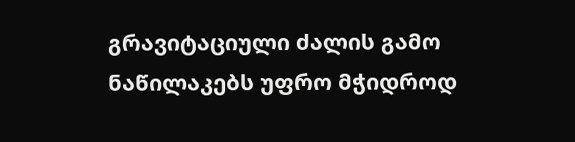გრავიტაციული ძალის გამო ნაწილაკებს უფრო მჭიდროდ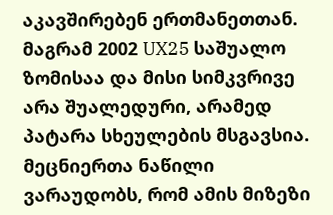აკავშირებენ ერთმანეთთან. მაგრამ 2002 UX25 საშუალო ზომისაა და მისი სიმკვრივე არა შუალედური, არამედ პატარა სხეულების მსგავსია. მეცნიერთა ნაწილი ვარაუდობს, რომ ამის მიზეზი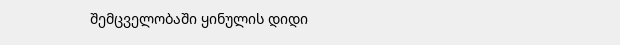შემცველობაში ყინულის დიდი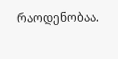რაოდენობაა.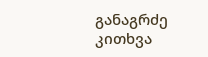განაგრძე კითხვა